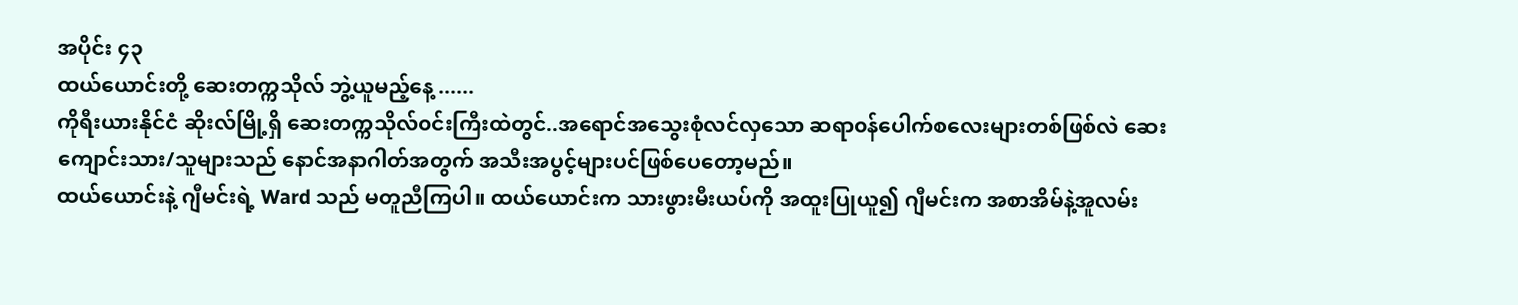အပိုင်း ၄၃
ထယ်ယောင်းတို့ ဆေးတက္ကသိုလ် ဘွဲ့ယူမည့်နေ့ ......
ကိုရီးယားနိုင်ငံ ဆိုးလ်မြို့ရှိ ဆေးတက္ကသိုလ်၀င်းကြီးထဲတွင်..အရောင်အသွေးစုံလင်လှသော ဆရာ၀န်ပေါက်စလေးများတစ်ဖြစ်လဲ ဆေးကျောင်းသား/သူများသည် နောင်အနာဂါတ်အတွက် အသီးအပွင့်များပင်ဖြစ်ပေတော့မည်။
ထယ်ယောင်းနဲ့ ဂျီမင်းရဲ့ Ward သည် မတူညီကြပါ။ ထယ်ယောင်းက သားဖွားမီးယပ်ကို အထူးပြုယူ၍ ဂျီမင်းက အစာအိမ်နဲ့အူလမ်း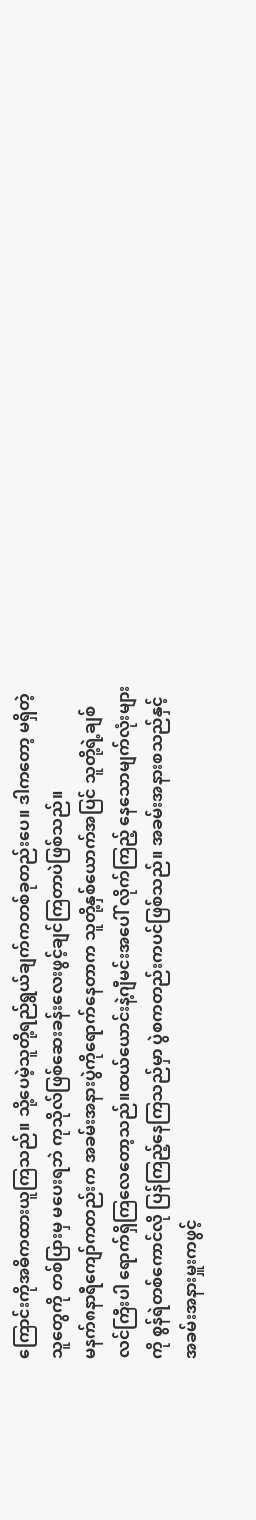ကြောင်းကိုအဓိကထားယူကြသည်။ သို့ပေမဲ့သူတို့ရည်ရွယ်ချက်ကတစ်ခုတည်းပေ။ ဒါကတော့ မရှိတဲ့သူတွေကို တစ်ပြားမှ မပေးရဘဲ ကုသိုလ်ဖြစ်ဆေးခန်းလေးဖွင့်ချင်ကြတာပဲဖြစ်သည်။
မနက်၈နာရီကျော်ကတည်းက အခမ်းအနားပွဲကိုရောက်နေတာက သူတို့နှစ်ယောက်အပြင် သူတို့ရဲ့ချစ်လင်ကြီးပါ ရောက်ရှိကြလေတော့သည်။ထယ်ယောင်းနဲ့ဂျီမင်းအပေါ် လိုက်ကြည့် နေသောမျက်လုံးများကို စွန်ရဲတစ်ကောင်လို ပြန်ကြည့်နေကြသည်မှာ ပွဲစကတည်းကပင်ဖြစ်သည်။ အခမ်းအနားစသည်နှင့်အခမ်းအနားမှူးကဖွင့်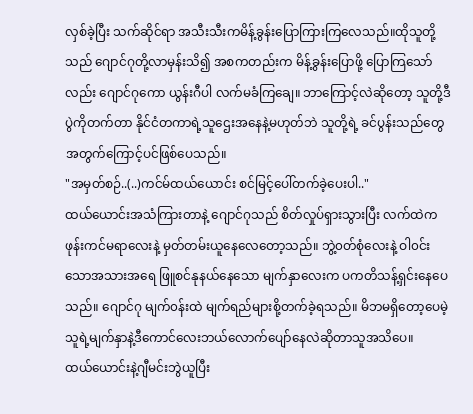လှစ်ခဲ့ပြီး သက်ဆိုင်ရာ အသီးသီးကမိန့်ခွန်းပြောကြားကြလေသည်။ထိုသူတို့သည် ဂျောင်ဂုတို့လာမှန်းသိ၍ အစကတည်းက မိန့်ခွန်းပြောဖို့ ပြောကြသော်လည်း ဂျောင်ဂုကော ယွန်းဂီပါ လက်မခံကြချေ။ ဘာကြောင့်လဲဆိုတော့ သူတို့ဒီပွဲကိုတက်တာ နိုင်ငံတကာရဲ့သူဌေးအနေနဲ့မဟုတ်ဘဲ သူတို့ရဲ့ ခင်ပွန်းသည်တွေအတွက်ကြောင့်ပင်ဖြစ်ပေသည်။
"အမှတ်စဉ်..(..)ကင်မ်ထယ်ယောင်း စင်မြင့်ပေါ်တက်ခဲ့ပေးပါ.."
ထယ်ယောင်းအသံကြားတာနဲ့ ဂျောင်ဂုသည် စိတ်လှုပ်ရှားသွားပြီး လက်ထဲက ဖုန်းကင်မရာလေးနဲ့ မှတ်တမ်းယူနေလေတော့သည်။ ဘွဲ့၀တ်စုံလေးနဲ့ ဝါ၀င်းသောအသားအရေ ဖြူစင်နုနယ်နေသော မျက်နှာလေးက ပကတိသန့်ရှင်းနေပေသည်။ ဂျောင်ဂု မျက်၀န်းထဲ မျက်ရည်များစို့တက်ခဲ့ရသည်။ မိဘမရှိတော့ပေမဲ့ သူရဲ့မျက်နှာနဲ့ဒီကောင်လေးဘယ်လောက်ပျော်နေလဲဆိုတာသူအသိပေ။
ထယ်ယောင်းနဲ့ဂျီမင်းဘွဲယူပြီး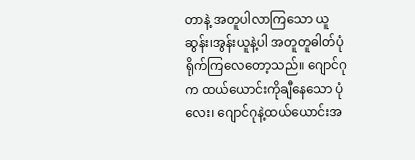တာနဲ့ အတူပါလာကြသော ယူဆွန်း၊အွန်းယူနဲ့ပါ အတူတူဓါတ်ပုံရိုက်ကြလေတော့သည်။ ဂျောင်ဂုက ထယ်ယောင်းကိုချီနေသော ပုံလေး၊ ဂျောင်ဂုနဲ့ထယ်ယောင်းအ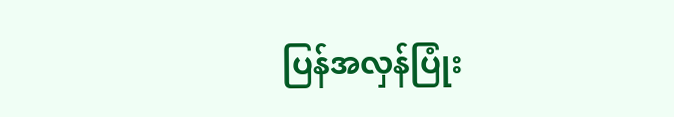ပြန်အလှန်ပြုံး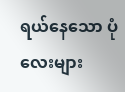ရယ်နေသော ပုံလေးများ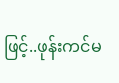ဖြင့်..ဖုန်းကင်မ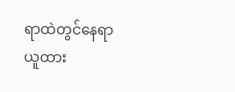ရာထဲတွင်နေရာယူထား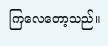ကြလေတော့သည်။